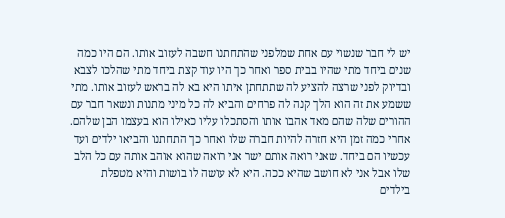יש לי חבר שנשוי עם אחת שמלפני שהתחתנו חשבה לעזוב אותו. הם היו כמה שנים ביחד מתי שהיו בבית ספר ואחר כך היו עוד קצת ביחד מתי שהלכו לצבא ובדיוק לפני שרצה להציע לה שתתחתן איתו היא בא לה בראש לעזוב אותו. מתי ששמע את זה הוא הלך קנה לה פרחים והביא לה כל מיני מתנות ונשאר חבר עם ההורים שלה שהם מאד אהבו אותו והסתכלו עליו כאילו הוא בעצמו הבן שלהם. אחרי כמה זמן היא חזרה להיות חברה שלו ואחר כך התחתנו והביאו ילדים ועד עכשיו הם ביחד. שאני רואה אותם ישר אני רואה שהוא אוהב אותה עם כל הלב שלו אבל אני לא חושב שהיא ככה. היא לא עושה לו בושות והיא מטפלת בילדים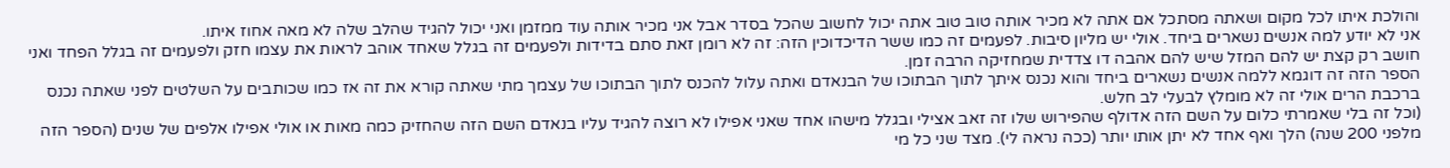והולכת איתו לכל מקום ושאתה מסתכל אם אתה לא מכיר אותה טוב טוב אתה יכול לחשוב שהכל בסדר אבל אני מכיר אותה עוד ממזמן ואני יכול להגיד שהלב שלה לא מאה אחוז איתו.
אני לא יודע למה אנשים נשארים ביחד. אולי יש מליון סיבות. לפעמים זה כמו ששר הדיכדוכין הזה: זה לא רומן זאת סתם בדידות ולפעמים זה בגלל שאחד אוהב לראות את עצמו חזק ולפעמים זה בגלל הפחד ואני חושב רק קצת יש להם המזל שיש להם אהבה דו צדדית שמחזיקה הרבה זמן.
הספר הזה זה דוגמא ללמה אנשים נשארים ביחד והוא נכנס איתך לתוך הבתוכו של הבנאדם ואתה עלול להכנס לתוך הבתוכו של עצמך מתי שאתה קורא את זה אז כמו שכותבים על השלטים לפני שאתה נכנס ברכבת הרים אולי זה לא מומלץ לבעלי לב חלש.
(וכל זה בלי שאמרתי כלום על השם הזה אדולף שהפירוש שלו זה זאב אצילי ובגלל מישהו אחד שאני אפילו לא רוצה להגיד עליו בנאדם השם הזה שהחזיק כמה מאות או אולי אפילו אלפים של שנים (הספר הזה מלפני 200 שנה) הלך ואף אחד לא יתן אותו יותר (ככה נראה לי). מצד שני כל מי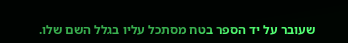שעובר על יד הספר בטח מסתכל עליו בגלל השם שלו.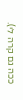ככה גם קרה לי).